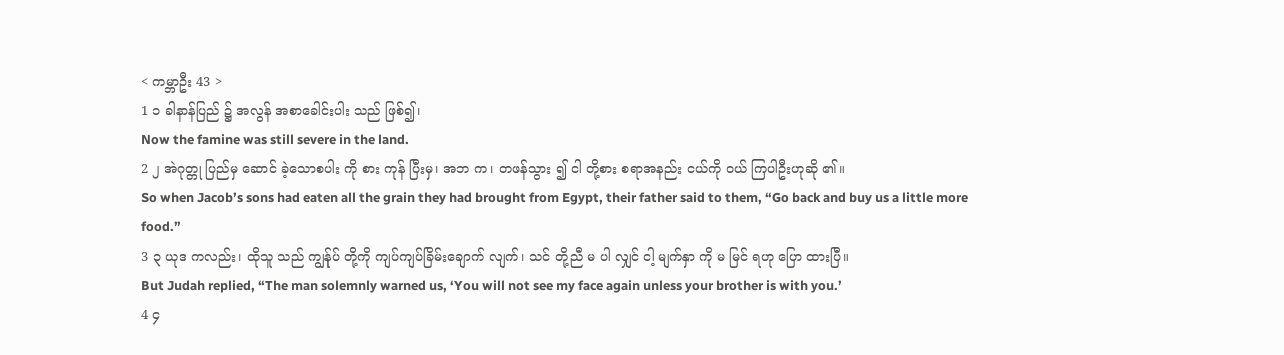< ကမ္ဘာဦး 43 >
1 ၁ ခါနာန်ပြည် ၌ အလွန် အစာခေါင်းပါး သည် ဖြစ်၍၊
Now the famine was still severe in the land.
2 ၂ အဲဂုတ္တု ပြည်မှ ဆောင် ခဲ့သောစပါး ကို စား ကုန် ပြီးမှ၊ အဘ က၊ တဖန်သွား ၍ ငါ တို့စား စရာအနည်း ငယ်ကို ဝယ် ကြပါဦးဟုဆို ၏။
So when Jacob’s sons had eaten all the grain they had brought from Egypt, their father said to them, “Go back and buy us a little more food.”
3 ၃ ယုဒ ကလည်း၊ ထိုသူ သည် ကျွန်ုပ် တို့ကို ကျပ်ကျပ်ခြိမ်းချောက် လျက်၊ သင် တို့ညီ မ ပါ လျှင် ငါ့ မျက်နှာ ကို မ မြင် ရဟု ပြော ထားပြီ။
But Judah replied, “The man solemnly warned us, ‘You will not see my face again unless your brother is with you.’
4 ၄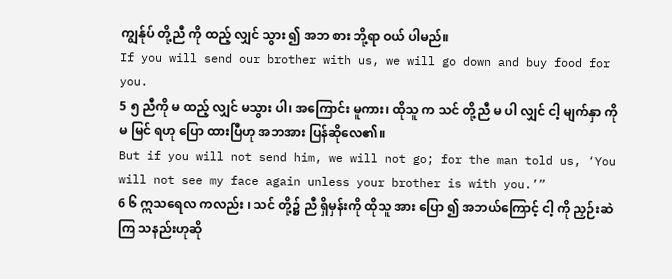ကျွန်ုပ် တို့ညီ ကို ထည့် လျှင် သွား ၍ အဘ စား ဘို့ရာ ဝယ် ပါမည်။
If you will send our brother with us, we will go down and buy food for you.
5 ၅ ညီကို မ ထည့် လျှင် မသွား ပါ၊ အကြောင်း မူကား၊ ထိုသူ က သင် တို့ညီ မ ပါ လျှင် ငါ့ မျက်နှာ ကို မ မြင် ရဟု ပြော ထားပြီဟု အဘအား ပြန်ဆိုလေ၏။
But if you will not send him, we will not go; for the man told us, ‘You will not see my face again unless your brother is with you.’”
6 ၆ ဣသရေလ ကလည်း ၊ သင် တို့၌ ညီ ရှိမှန်းကို ထိုသူ အား ပြော ၍ အဘယ်ကြောင့် ငါ့ ကို ညှဉ်းဆဲ ကြ သနည်းဟုဆို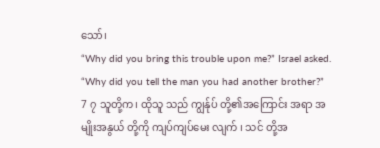သော်၊
“Why did you bring this trouble upon me?” Israel asked. “Why did you tell the man you had another brother?”
7 ၇ သူတို့က၊ ထိုသူ သည် ကျွန်ုပ် တို့၏အကြောင်း အရာ အမျိုးအနွယ် တို့ကို ကျပ်ကျပ်မေး လျက် ၊ သင် တို့အ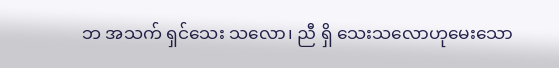ဘ အသက် ရှင်သေး သလော၊ ညီ ရှိ သေးသလောဟုမေးသော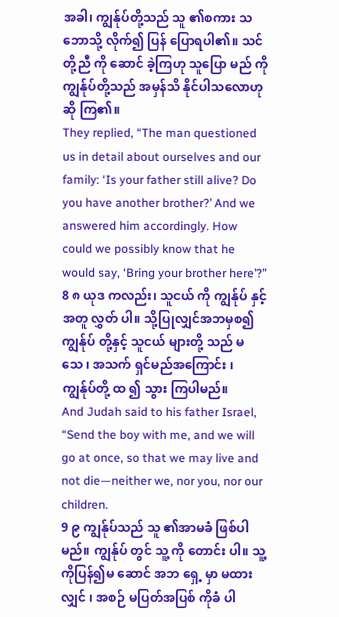အခါ၊ ကျွန်ုပ်တို့သည် သူ ၏စကား သဘောသို့ လိုက်၍ ပြန် ပြောရပါ၏။ သင် တို့ညီ ကို ဆောင် ခဲ့ကြဟု သူပြော မည် ကို ကျွန်ုပ်တို့သည် အမှန်သိ နိုင်ပါသလောဟု ဆို ကြ၏။
They replied, “The man questioned us in detail about ourselves and our family: ‘Is your father still alive? Do you have another brother?’ And we answered him accordingly. How could we possibly know that he would say, ‘Bring your brother here’?”
8 ၈ ယုဒ ကလည်း၊ သူငယ် ကို ကျွန်ုပ် နှင့်အတူ လွှတ် ပါ။ သို့ပြုလျှင်အဘမှစ၍ကျွန်ုပ် တို့နှင့် သူငယ် များတို့ သည် မ သေ ၊ အသက် ရှင်မည်အကြောင်း ၊ ကျွန်ုပ်တို့ ထ ၍ သွား ကြပါမည်။
And Judah said to his father Israel, “Send the boy with me, and we will go at once, so that we may live and not die—neither we, nor you, nor our children.
9 ၉ ကျွန်ုပ်သည် သူ ၏အာမခံ ဖြစ်ပါမည်။ ကျွန်ုပ် တွင် သူ့ ကို တောင်း ပါ။ သူ့ ကိုပြန်၍မ ဆောင် အဘ ရှေ့ မှာ မထား လျှင် ၊ အစဉ် မပြတ်အပြစ် ကိုခံ ပါ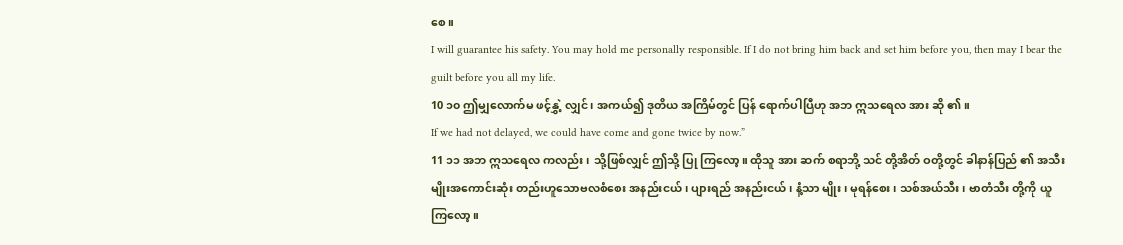စေ။
I will guarantee his safety. You may hold me personally responsible. If I do not bring him back and set him before you, then may I bear the guilt before you all my life.
10 ၁၀ ဤမျှလောက်မ ဖင့်နွှဲ့ လျှင်၊ အကယ်၍ ဒုတိယ အကြိမ်တွင် ပြန် ရောက်ပါပြီဟု အဘ ဣသရေလ အား ဆို ၏။
If we had not delayed, we could have come and gone twice by now.”
11 ၁၁ အဘ ဣသရေလ ကလည်း၊ သို့ဖြစ်လျှင် ဤသို့ ပြု ကြလော့။ ထိုသူ အား ဆက် စရာဘို့ သင် တို့အိတ် ဝတို့တွင် ခါနာန်ပြည် ၏ အသီးမျိုးအကောင်းဆုံး တည်းဟူသောဗလစံစေး အနည်းငယ် ၊ ပျားရည် အနည်းငယ် ၊ နံ့သာ မျိုး၊ မုရန်စေး ၊ သစ်အယ်သီး ၊ ဗာတံသီး တို့ကို ယူ ကြလော့။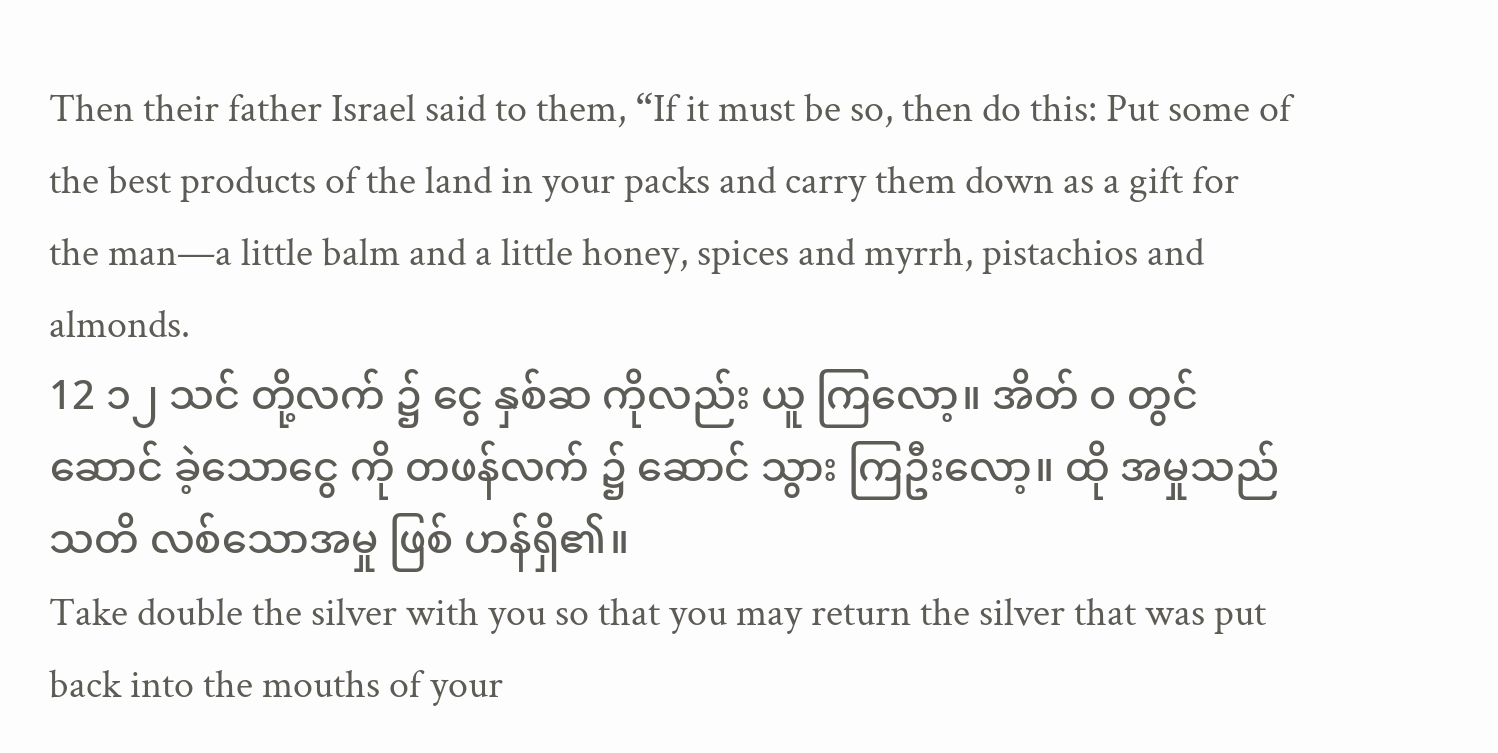Then their father Israel said to them, “If it must be so, then do this: Put some of the best products of the land in your packs and carry them down as a gift for the man—a little balm and a little honey, spices and myrrh, pistachios and almonds.
12 ၁၂ သင် တို့လက် ၌ ငွေ နှစ်ဆ ကိုလည်း ယူ ကြလော့။ အိတ် ဝ တွင် ဆောင် ခဲ့သောငွေ ကို တဖန်လက် ၌ ဆောင် သွား ကြဦးလော့။ ထို အမှုသည် သတိ လစ်သောအမှု ဖြစ် ဟန်ရှိ၏။
Take double the silver with you so that you may return the silver that was put back into the mouths of your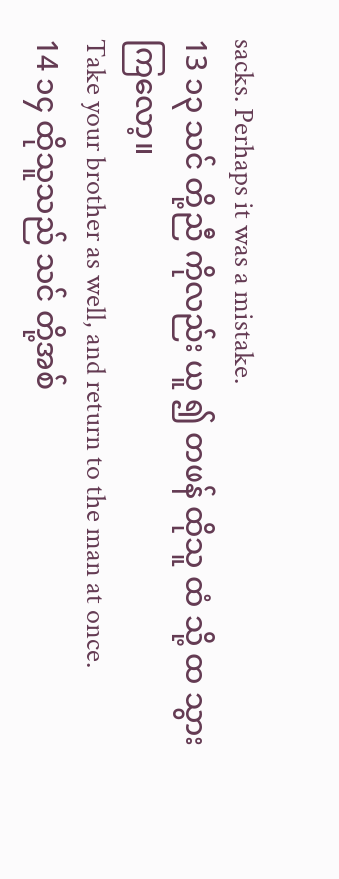sacks. Perhaps it was a mistake.
13 ၁၃ သင် တို့ညီ ကိုလည်း ယူ ၍ တဖန် ထိုသူ ထံ သို့ ထ သွား ကြလော့။
Take your brother as well, and return to the man at once.
14 ၁၄ ထိုသူသည် သင် တို့အစ်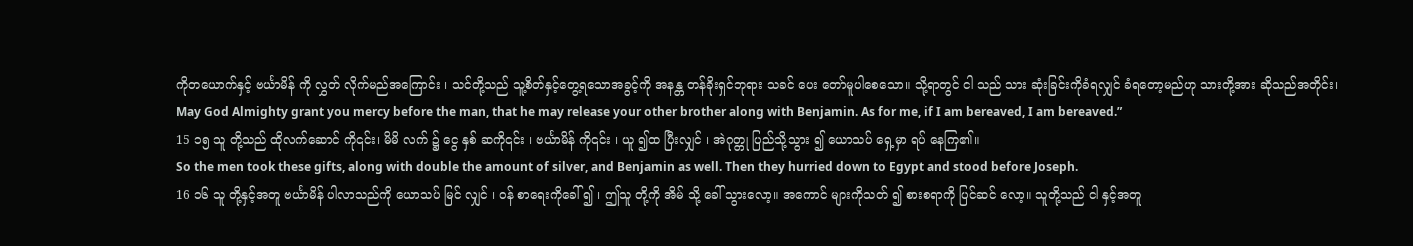ကိုတယောက်နှင့် ဗင်္ယာမိန် ကို လွှတ် လိုက်မည်အကြောင်း ၊ သင်တို့သည် သူ့စိတ်နှင့်တွေ့ရသောအခွင့်ကို အနန္တ တန်ခိုးရှင်ဘုရား သခင် ပေး တော်မူပါစေသော။ သို့ရာတွင် ငါ သည် သား ဆုံးခြင်းကိုခံရလျှင် ခံရတော့မည်ဟု သားတို့အား ဆိုသည်အတိုင်း၊
May God Almighty grant you mercy before the man, that he may release your other brother along with Benjamin. As for me, if I am bereaved, I am bereaved.”
15 ၁၅ သူ တို့သည် ထိုလက်ဆောင် ကို၎င်း၊ မိမိ လက် ၌ ငွေ နှစ် ဆကို၎င်း ၊ ဗင်္ယာမိန် ကို၎င်း ၊ ယူ ၍ထ ပြီးလျှင် ၊ အဲဂုတ္တု ပြည်သို့သွား ၍ ယောသပ် ရှေ့မှာ ရပ် နေကြ၏။
So the men took these gifts, along with double the amount of silver, and Benjamin as well. Then they hurried down to Egypt and stood before Joseph.
16 ၁၆ သူ တို့နှင့်အတူ ဗင်္ယာမိန် ပါလာသည်ကို ယောသပ် မြင် လျှင် ၊ ဝန် စာရေးကိုခေါ် ၍ ၊ ဤသူ တို့ကို အိမ် သို့ ခေါ် သွားလော့။ အကောင် များကိုသတ် ၍ စားစရာကို ပြင်ဆင် လော့။ သူတို့သည် ငါ နှင့်အတူ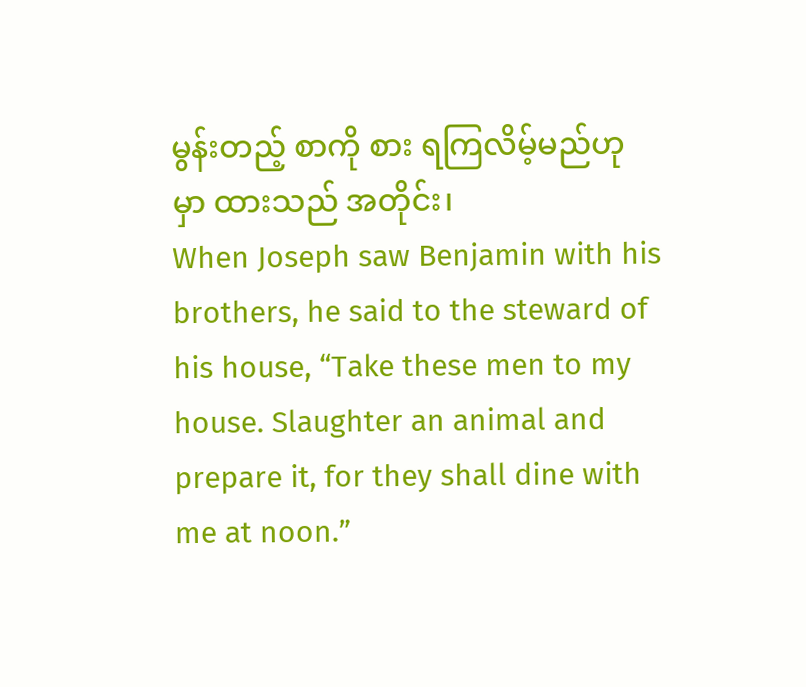မွန်းတည့် စာကို စား ရကြလိမ့်မည်ဟု မှာ ထားသည် အတိုင်း၊
When Joseph saw Benjamin with his brothers, he said to the steward of his house, “Take these men to my house. Slaughter an animal and prepare it, for they shall dine with me at noon.”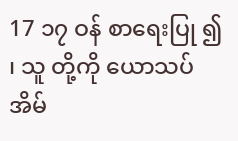17 ၁၇ ဝန် စာရေးပြု ၍ ၊ သူ တို့ကို ယောသပ် အိမ်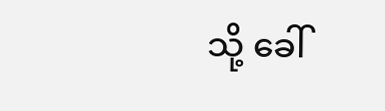သို့ ခေါ်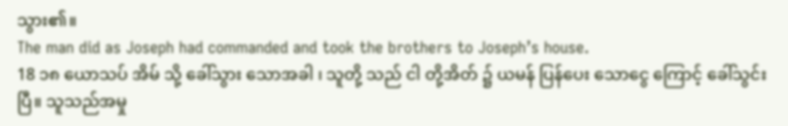သွား၏။
The man did as Joseph had commanded and took the brothers to Joseph’s house.
18 ၁၈ ယောသပ် အိမ် သို့ ခေါ်သွား သောအခါ ၊ သူတို့ သည် ငါ တို့အိတ် ၌ ယမန် ပြန်ပေး သောငွေ ကြောင့် ခေါ်သွင်းပြီ။ သူသည်အမှု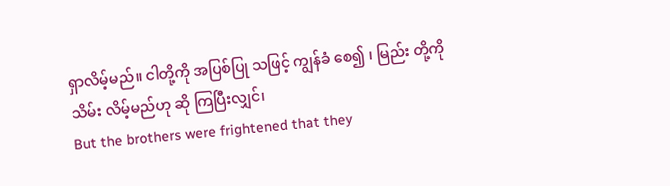ရှာလိမ့်မည်။ ငါတို့ကို အပြစ်ပြု သဖြင့် ကျွန်ခံ စေ၍ ၊ မြည်း တို့ကို သိမ်း လိမ့်မည်ဟု ဆို ကြပြီးလျှင်၊
But the brothers were frightened that they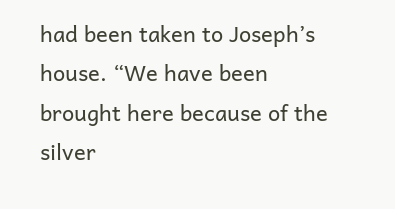had been taken to Joseph’s house. “We have been brought here because of the silver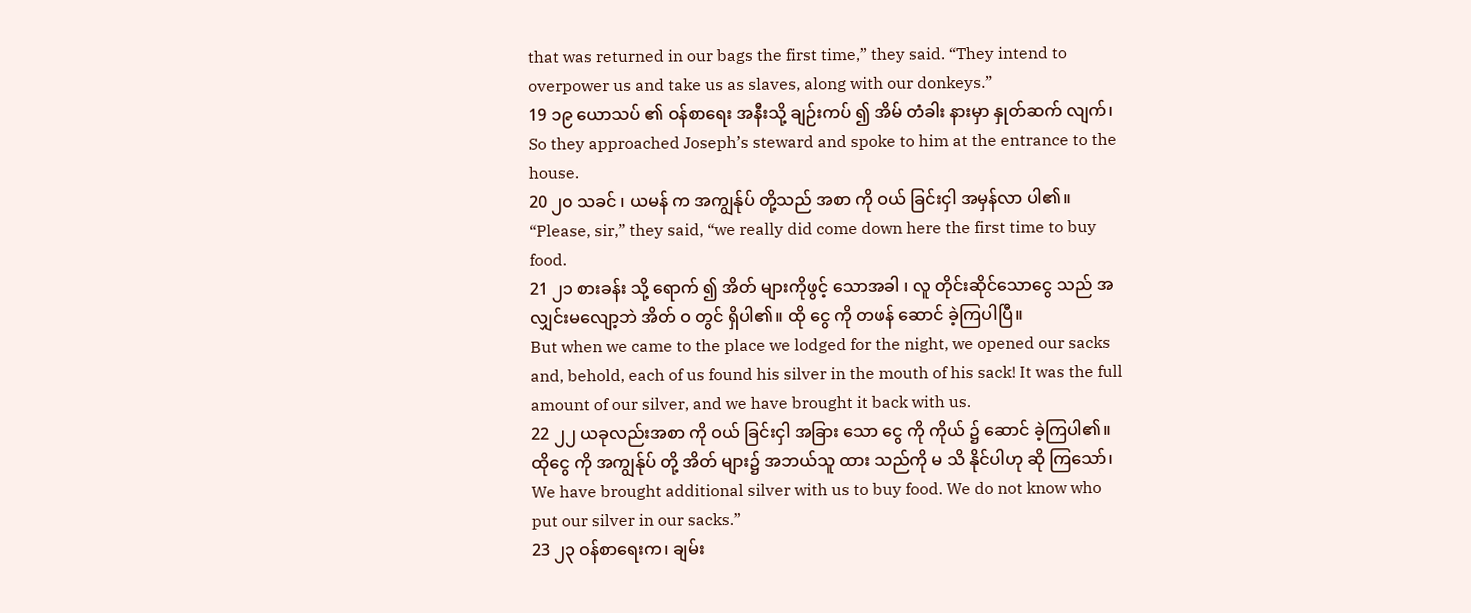that was returned in our bags the first time,” they said. “They intend to overpower us and take us as slaves, along with our donkeys.”
19 ၁၉ ယောသပ် ၏ ဝန်စာရေး အနီးသို့ ချဉ်းကပ် ၍ အိမ် တံခါး နားမှာ နှုတ်ဆက် လျက်၊
So they approached Joseph’s steward and spoke to him at the entrance to the house.
20 ၂၀ သခင် ၊ ယမန် က အကျွန်ုပ် တို့သည် အစာ ကို ဝယ် ခြင်းငှါ အမှန်လာ ပါ၏။
“Please, sir,” they said, “we really did come down here the first time to buy food.
21 ၂၁ စားခန်း သို့ ရောက် ၍ အိတ် များကိုဖွင့် သောအခါ ၊ လူ တိုင်းဆိုင်သောငွေ သည် အလျှင်းမလျော့ဘဲ အိတ် ဝ တွင် ရှိပါ၏။ ထို ငွေ ကို တဖန် ဆောင် ခဲ့ကြပါပြီ။
But when we came to the place we lodged for the night, we opened our sacks and, behold, each of us found his silver in the mouth of his sack! It was the full amount of our silver, and we have brought it back with us.
22 ၂၂ ယခုလည်းအစာ ကို ဝယ် ခြင်းငှါ အခြား သော ငွေ ကို ကိုယ် ၌ ဆောင် ခဲ့ကြပါ၏။ ထိုငွေ ကို အကျွန်ုပ် တို့ အိတ် များ၌ အဘယ်သူ ထား သည်ကို မ သိ နိုင်ပါဟု ဆို ကြသော်၊
We have brought additional silver with us to buy food. We do not know who put our silver in our sacks.”
23 ၂၃ ဝန်စာရေးက၊ ချမ်း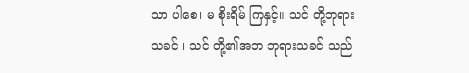သာ ပါစေ၊ မ စိုးရိမ် ကြနှင့်။ သင် တို့ဘုရားသခင် ၊ သင် တို့၏အဘ ဘုရားသခင် သည်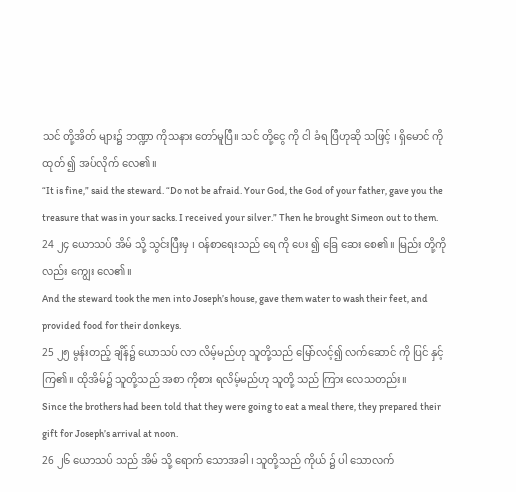သင် တို့အိတ် များ၌ ဘဏ္ဍာ ကိုသနား တော်မူပြီ။ သင် တို့ငွေ ကို ငါ ခံရ ပြီဟုဆို သဖြင့် ၊ ရှိမောင် ကိုထုတ် ၍ အပ်လိုက် လေ၏။
“It is fine,” said the steward. “Do not be afraid. Your God, the God of your father, gave you the treasure that was in your sacks. I received your silver.” Then he brought Simeon out to them.
24 ၂၄ ယောသပ် အိမ် သို့ သွင်းပြီးမှ ၊ ဝန်စာရေးသည် ရေ ကို ပေး ၍ ခြေ ဆေး စေ၏။ မြည်း တို့ကိုလည်း ကျွေး လေ၏။
And the steward took the men into Joseph’s house, gave them water to wash their feet, and provided food for their donkeys.
25 ၂၅ မွန်းတည့် ချိန်၌ ယောသပ် လာ လိမ့်မည်ဟု သူတို့သည် မြော်လင့်၍ လက်ဆောင် ကို ပြင် နှင့်ကြ၏။ ထိုအိမ်၌ သူတို့သည် အစာ ကိုစား ရလိမ့်မည်ဟု သူတို့ သည် ကြား လေသတည်း။
Since the brothers had been told that they were going to eat a meal there, they prepared their gift for Joseph’s arrival at noon.
26 ၂၆ ယောသပ် သည် အိမ် သို့ ရောက် သောအခါ ၊ သူတို့သည် ကိုယ် ၌ ပါ သောလက်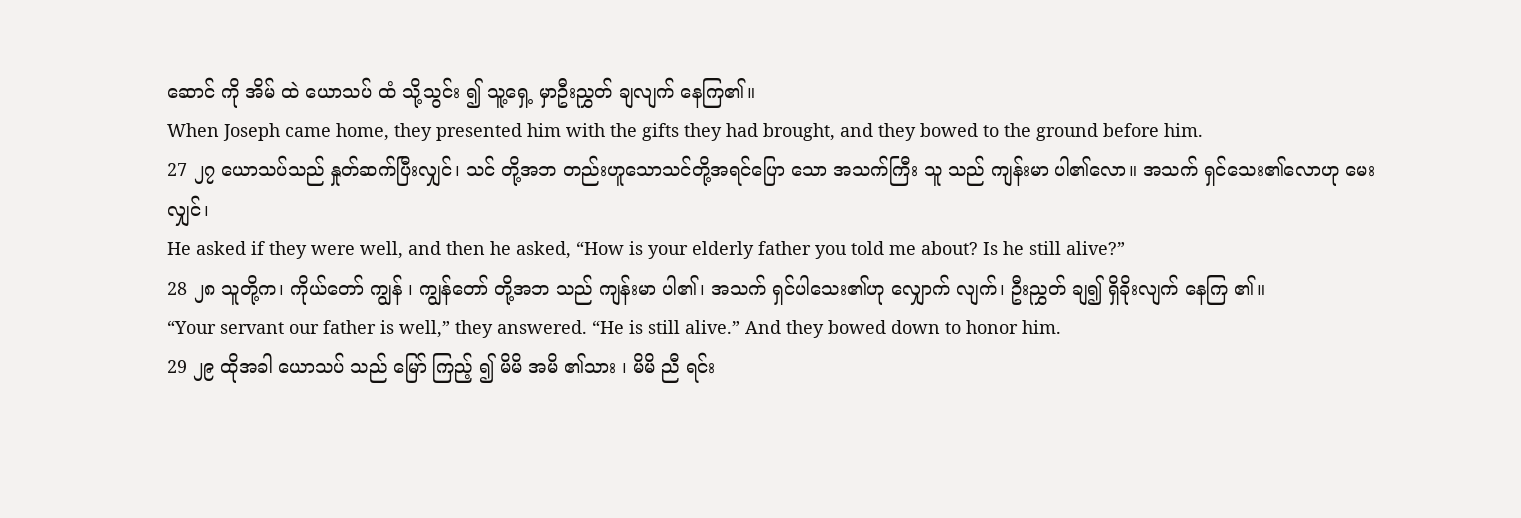ဆောင် ကို အိမ် ထဲ ယောသပ် ထံ သို့သွင်း ၍ သူ့ရှေ့ မှာဦးညွှတ် ချလျက် နေကြ၏။
When Joseph came home, they presented him with the gifts they had brought, and they bowed to the ground before him.
27 ၂၇ ယောသပ်သည် နှုတ်ဆက်ပြီးလျှင်၊ သင် တို့အဘ တည်းဟူသောသင်တို့အရင်ပြော သော အသက်ကြီး သူ သည် ကျန်းမာ ပါ၏လော။ အသက် ရှင်သေး၏လောဟု မေး လျှင်၊
He asked if they were well, and then he asked, “How is your elderly father you told me about? Is he still alive?”
28 ၂၈ သူတို့က၊ ကိုယ်တော် ကျွန် ၊ ကျွန်တော် တို့အဘ သည် ကျန်းမာ ပါ၏၊ အသက် ရှင်ပါသေး၏ဟု လျှောက် လျက်၊ ဦးညွှတ် ချ၍ ရှိခိုးလျက် နေကြ ၏။
“Your servant our father is well,” they answered. “He is still alive.” And they bowed down to honor him.
29 ၂၉ ထိုအခါ ယောသပ် သည် မြော် ကြည့် ၍ မိမိ အမိ ၏သား ၊ မိမိ ညီ ရင်း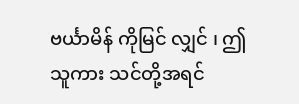ဗင်္ယာမိန် ကိုမြင် လျှင် ၊ ဤ သူကား သင်တို့အရင်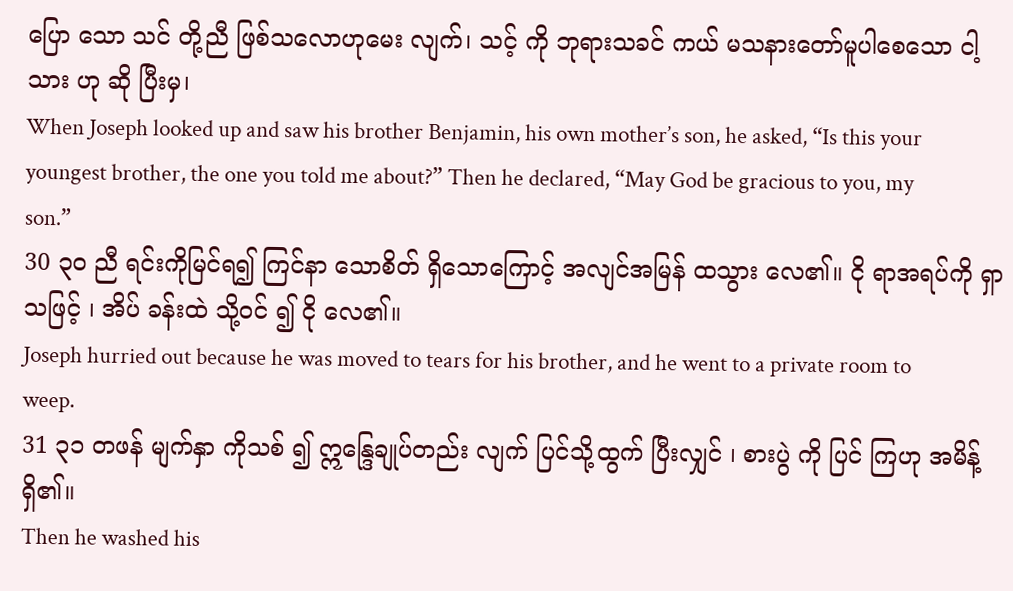ပြော သော သင် တို့ညီ ဖြစ်သလောဟုမေး လျက်၊ သင့် ကို ဘုရားသခင် ကယ် မသနားတော်မူပါစေသော ငါ့ သား ဟု ဆို ပြီးမှ၊
When Joseph looked up and saw his brother Benjamin, his own mother’s son, he asked, “Is this your youngest brother, the one you told me about?” Then he declared, “May God be gracious to you, my son.”
30 ၃၀ ညီ ရင်းကိုမြင်ရ၍ ကြင်နာ သောစိတ် ရှိသောကြောင့် အလျင်အမြန် ထသွား လေ၏။ ငို ရာအရပ်ကို ရှာ သဖြင့် ၊ အိပ် ခန်းထဲ သို့ဝင် ၍ ငို လေ၏။
Joseph hurried out because he was moved to tears for his brother, and he went to a private room to weep.
31 ၃၁ တဖန် မျက်နှာ ကိုသစ် ၍ ဣန္ဒြေချုပ်တည်း လျက် ပြင်သို့ထွက် ပြီးလျှင် ၊ စားပွဲ ကို ပြင် ကြဟု အမိန့် ရှိ၏။
Then he washed his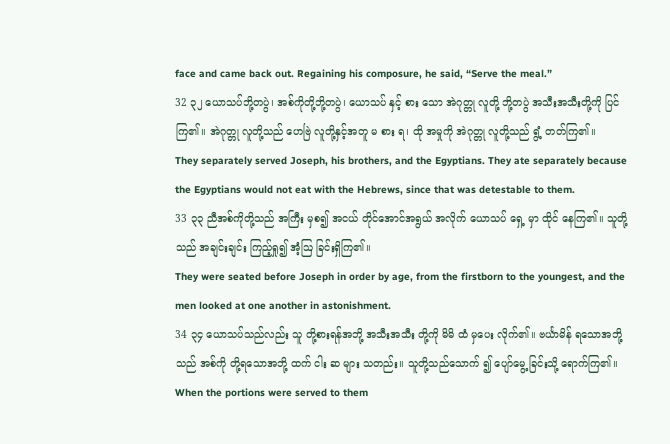face and came back out. Regaining his composure, he said, “Serve the meal.”
32 ၃၂ ယောသပ်ဘို့တပွဲ၊ အစ်ကိုတို့ဘို့တပွဲ၊ ယောသပ် နှင့် စား သော အဲဂုတ္တု လူတို့ ဘို့တပွဲ အသီးအသီးတို့ကို ပြင် ကြ၏။ အဲဂုတ္တု လူတို့သည် ဟေဗြဲ လူတို့နှင့်အတူ မ စား ရ၊ ထို အမှုကို အဲဂုတ္တု လူတို့သည် ရွံ့ တတ်ကြ၏။
They separately served Joseph, his brothers, and the Egyptians. They ate separately because the Egyptians would not eat with the Hebrews, since that was detestable to them.
33 ၃၃ ညီအစ်ကိုတို့သည် အကြီး မှစ၍ အငယ် တိုင်အောင်အရွယ် အလိုက် ယောသပ် ရှေ့ မှာ ထိုင် နေကြ၏။ သူတို့သည် အချင်းချင်း ကြည့်ရှု၍ အံ့ဩ ခြင်းရှိကြ၏။
They were seated before Joseph in order by age, from the firstborn to the youngest, and the men looked at one another in astonishment.
34 ၃၄ ယောသပ်သည်လည်း သူ တို့စားရန်အဘို့ အသီးအသီး တို့ကို မိမိ ထံ မှပေး လိုက်၏။ ဗင်္ယာမိန် ရသောအဘို့ သည် အစ်ကို တို့ရသောအဘို့ ထက် ငါး ဆ များ သတည်း။ သူတို့သည်သောက် ၍ ပျော်မွေ့ ခြင်းသို့ ရောက်ကြ၏။
When the portions were served to them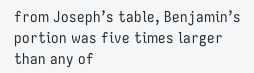from Joseph’s table, Benjamin’s portion was five times larger than any of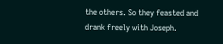the others. So they feasted and drank freely with Joseph.